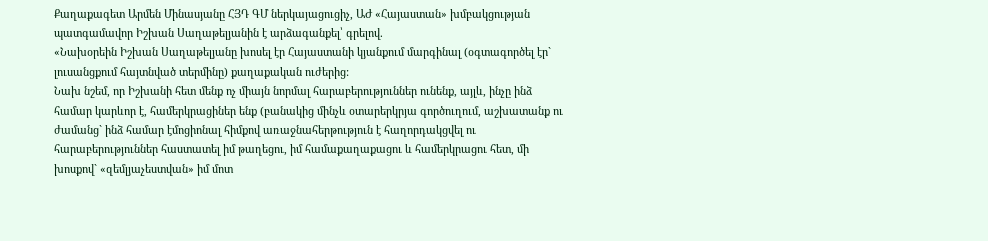Քաղաքագետ Արմեն Մինասյանը ՀՅԴ ԳՄ ներկայացուցիչ, ԱԺ «Հայաստան» խմբակցության պատգամավոր Իշխան Սաղաթելյանին է արձագանքել՝ գրելով.
«Նախօրեին Իշխան Սաղաթելյանը խոսել էր Հայաստանի կյանքում մարգինալ (օգտագործել էր` լուսանցքում հայտնված տերմինը) քաղաքական ուժերից:
Նախ նշեմ, որ Իշխանի հետ մենք ոչ միայն նորմալ հարաբերություններ ունենք, այլև, ինչը ինձ համար կարևոր է, համերկրացիներ ենք (բանակից մինչև օտարերկրյա գործուղում, աշխատանք ու ժամանց` ինձ համար էմոցիոնալ հիմքով առաջնահերթություն է հաղորդակցվել ու հարաբերություններ հաստատել իմ թաղեցու, իմ համաքաղաքացու և համերկրացու հետ, մի խոսքով` «զեմլյաչեստվան» իմ մոտ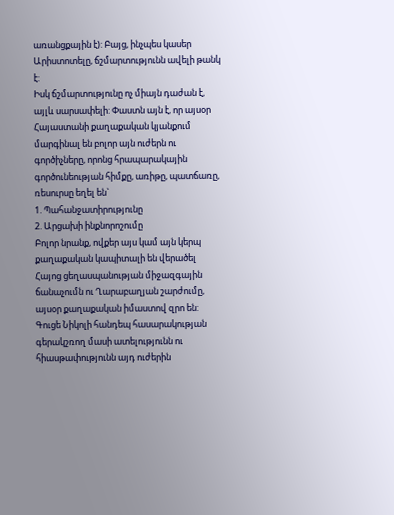առանցքային է): Բայց, ինչպես կասեր Արիստոտելը, ճշմարտությունն ավելի թանկ է:
Իսկ ճշմարտությունը ոչ միայն դաժան է, այլև սարսափելի: Փաստն այն է, որ այսօր Հայաստանի քաղաքական կյանքում մարգինալ են բոլոր այն ուժերն ու գործիչները, որոնց հրապարակային գործունեության հիմքը, առիթը, պատճառը, ռեսուրսը եղել են`
1. Պահանջատիրությունը
2. Արցախի ինքնորոշումը
Բոլոր նրանք, ովքեր այս կամ այն կերպ քաղաքական կապիտալի են վերածել Հայոց ցեղասպանության միջազգային ճանաչումն ու Ղարաբաղյան շարժումը, այսօր քաղաքական իմաստով զրո են: Գուցե Նիկոլի հանդեպ հասարակության գերակշռող մասի ատելությունն ու հիասթափությունն այդ ուժերին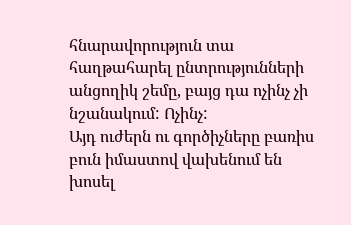հնարավորություն տա հաղթահարել ընտրությունների անցողիկ շեմը, բայց դա ոչինչ չի նշանակում: Ոչինչ:
Այդ ուժերն ու գործիչները բառիս բուն իմաստով վախենում են խոսել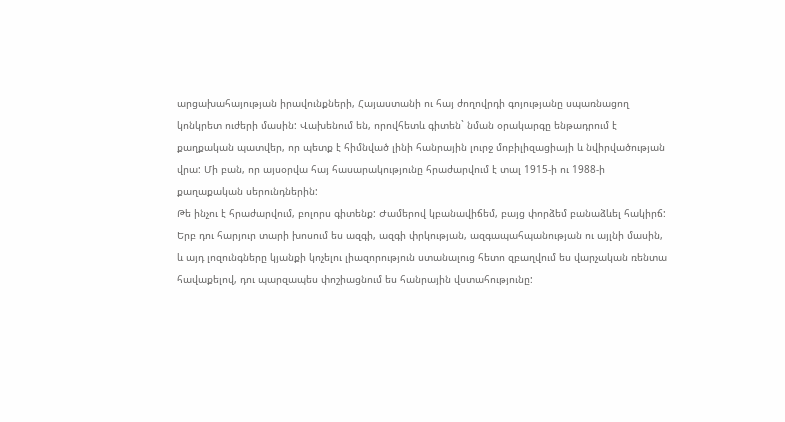արցախահայության իրավունքների, Հայաստանի ու հայ ժողովրդի գոյությանը սպառնացող կոնկրետ ուժերի մասին: Վախենում են, որովհետև գիտեն` նման օրակարգը ենթադրում է քաղքական պատվեր, որ պետք է հիմնված լինի հանրային լուրջ մոբիլիզացիայի և նվիրվածության վրա: Մի բան, որ այսօրվա հայ հասարակությունը հրաժարվում է տալ 1915-ի ու 1988-ի քաղաքական սերունդներին:
Թե ինչու է հրաժարվում, բոլորս գիտենք: Ժամերով կբանավիճեմ, բայց փորձեմ բանաձևել հակիրճ: Երբ դու հարյուր տարի խոսում ես ազգի, ազգի փրկության, ազգապահպանության ու այլնի մասին, և այդ լոզունգները կյանքի կոչելու լիազորություն ստանալուց հետո զբաղվում ես վարչական ռենտա հավաքելով, դու պարզապես փոշիացնում ես հանրային վստահությունը: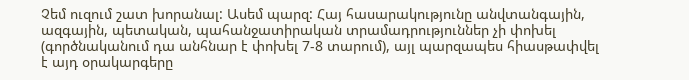Չեմ ուզում շատ խորանալ: Ասեմ պարզ: Հայ հասարակությունը անվտանգային, ազգային, պետական, պահանջատիրական տրամադրություններ չի փոխել (գործնականում դա անհնար է փոխել 7-8 տարում), այլ պարզապես հիասթափվել է այդ օրակարգերը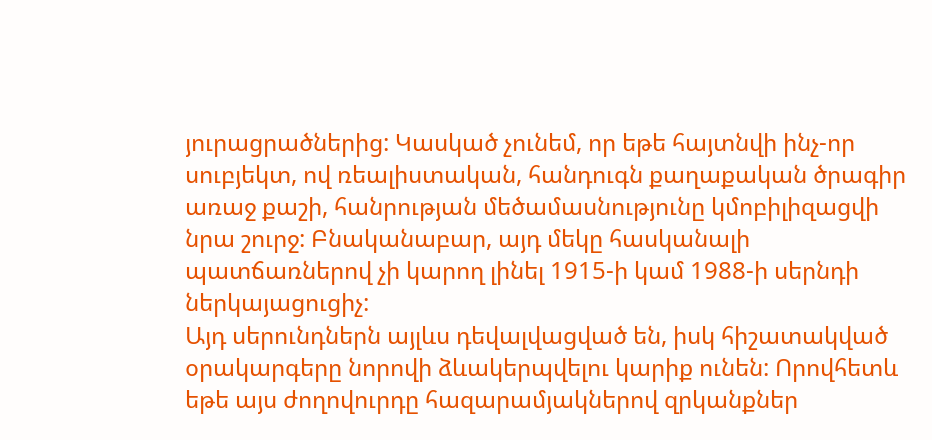յուրացրածներից: Կասկած չունեմ, որ եթե հայտնվի ինչ-որ սուբյեկտ, ով ռեալիստական, հանդուգն քաղաքական ծրագիր առաջ քաշի, հանրության մեծամասնությունը կմոբիլիզացվի նրա շուրջ: Բնականաբար, այդ մեկը հասկանալի պատճառներով չի կարող լինել 1915-ի կամ 1988-ի սերնդի ներկայացուցիչ:
Այդ սերունդներն այլևս դեվալվացված են, իսկ հիշատակված օրակարգերը նորովի ձևակերպվելու կարիք ունեն: Որովհետև եթե այս ժողովուրդը հազարամյակներով զրկանքներ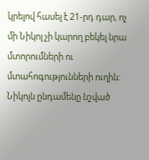կրելով հասել է 21-րդ դար, ոչ մի Նիկոլ չի կարող բեկել նրա մտորումների ու մտահոգությունների ուղին: Նիկոլն ընդամենը նշված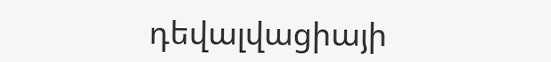դեվալվացիայի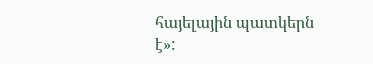հայելային պատկերն է»: